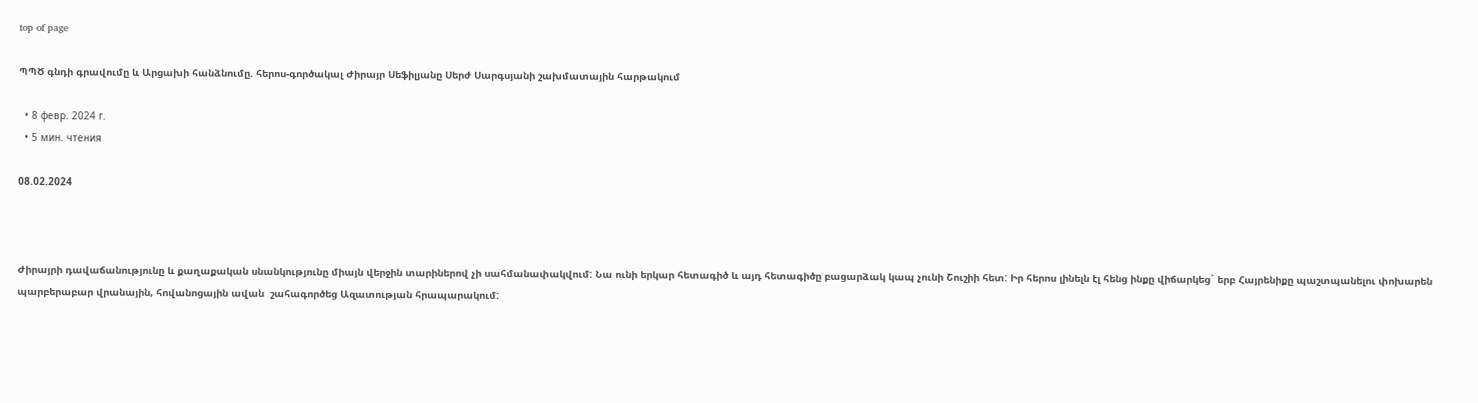top of page

ՊՊԾ գնդի գրավումը և Արցախի հանձնումը. հերոս-գործակալ Ժիրայր Սեֆիլյանը Սերժ Սարգսյանի շախմատային հարթակում

  • 8 февр. 2024 г.
  • 5 мин. чтения

08.02.2024



Ժիրայրի դավաճանությունը և քաղաքական սնանկությունը միայն վերջին տարիներով չի սահմանափակվում: Նա ունի երկար հետագիծ և այդ հետագիծը բացարձակ կապ չունի Շուշիի հետ: Իր հերոս լինելն էլ հենց ինքը վիճարկեց` երբ Հայրենիքը պաշտպանելու փոխարեն պարբերաբար վրանային, հովանոցային ավան  շահագործեց Ազատության հրապարակում: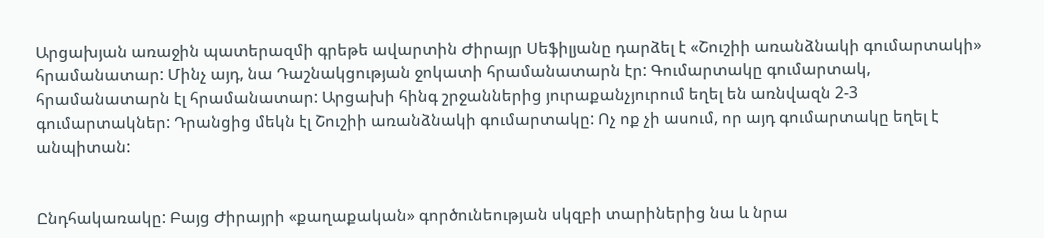Արցախյան առաջին պատերազմի գրեթե ավարտին Ժիրայր Սեֆիլյանը դարձել է «Շուշիի առանձնակի գումարտակի» հրամանատար: Մինչ այդ, նա Դաշնակցության ջոկատի հրամանատարն էր: Գումարտակը գումարտակ, հրամանատարն էլ հրամանատար: Արցախի հինգ շրջաններից յուրաքանչյուրում եղել են առնվազն 2-3 գումարտակներ: Դրանցից մեկն էլ Շուշիի առանձնակի գումարտակը: Ոչ ոք չի ասում, որ այդ գումարտակը եղել է անպիտան:


Ընդհակառակը: Բայց Ժիրայրի «քաղաքական» գործունեության սկզբի տարիներից նա և նրա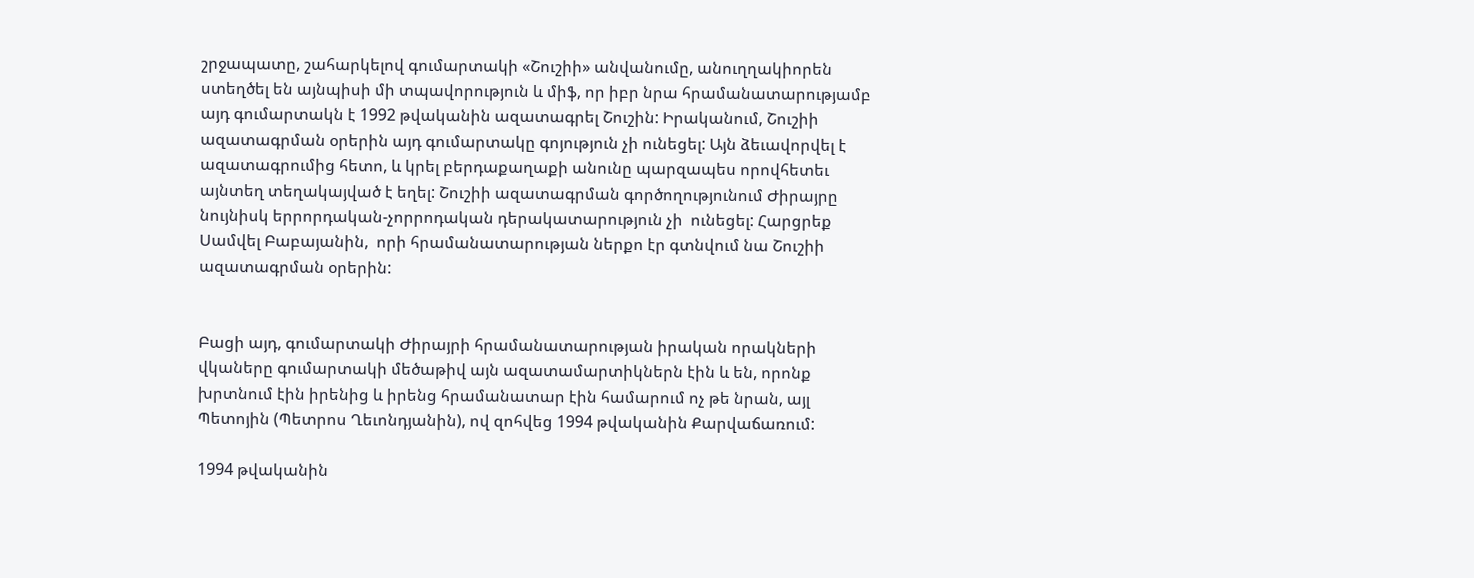շրջապատը, շահարկելով գումարտակի «Շուշիի» անվանումը, անուղղակիորեն ստեղծել են այնպիսի մի տպավորություն և միֆ, որ իբր նրա հրամանատարությամբ այդ գումարտակն է 1992 թվականին ազատագրել Շուշին: Իրականում, Շուշիի ազատագրման օրերին այդ գումարտակը գոյություն չի ունեցել: Այն ձեւավորվել է ազատագրումից հետո, և կրել բերդաքաղաքի անունը պարզապես որովհետեւ այնտեղ տեղակայված է եղել: Շուշիի ազատագրման գործողությունում Ժիրայրը նույնիսկ երրորդական-չորրոդական դերակատարություն չի  ունեցել: Հարցրեք  Սամվել Բաբայանին,  որի հրամանատարության ներքո էր գտնվում նա Շուշիի ազատագրման օրերին:


Բացի այդ, գումարտակի Ժիրայրի հրամանատարության իրական որակների վկաները գումարտակի մեծաթիվ այն ազատամարտիկներն էին և են, որոնք խրտնում էին իրենից և իրենց հրամանատար էին համարում ոչ թե նրան, այլ Պետոյին (Պետրոս Ղեւոնդյանին), ով զոհվեց 1994 թվականին Քարվաճառում:

1994 թվականին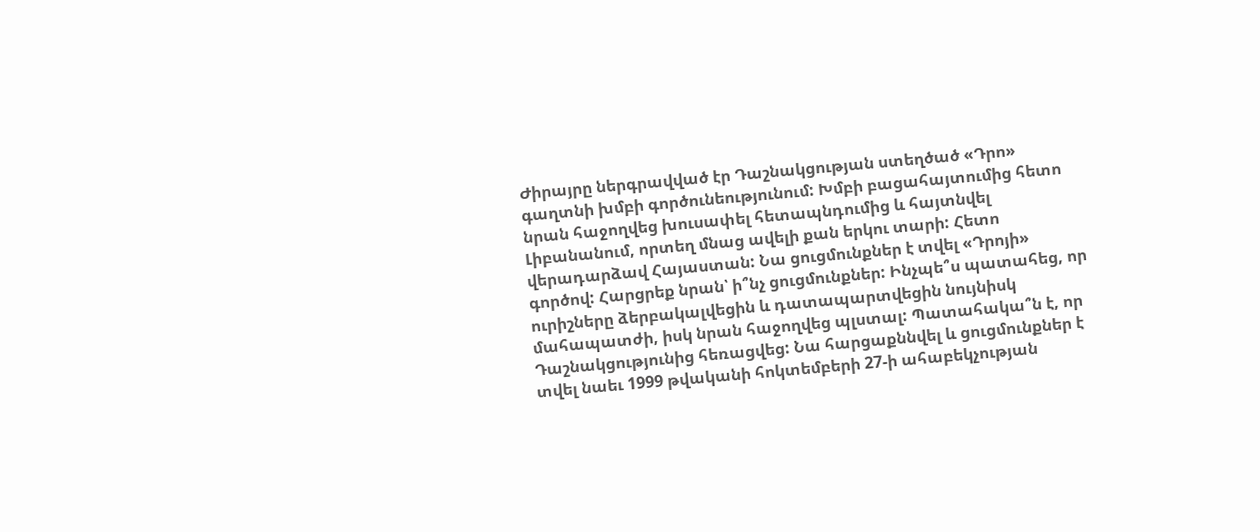Ժիրայրը ներգրավված էր Դաշնակցության ստեղծած «Դրո» գաղտնի խմբի գործունեությունում: Խմբի բացահայտումից հետո նրան հաջողվեց խուսափել հետապնդումից և հայտնվել Լիբանանում, որտեղ մնաց ավելի քան երկու տարի: Հետո վերադարձավ Հայաստան: Նա ցուցմունքներ է տվել «Դրոյի» գործով: Հարցրեք նրան՝ ի՞նչ ցուցմունքներ: Ինչպե՞ս պատահեց, որ ուրիշները ձերբակալվեցին և դատապարտվեցին նույնիսկ մահապատժի, իսկ նրան հաջողվեց պլստալ: Պատահակա՞ն է, որ Դաշնակցությունից հեռացվեց: Նա հարցաքննվել և ցուցմունքներ է տվել նաեւ 1999 թվականի հոկտեմբերի 27-ի ահաբեկչության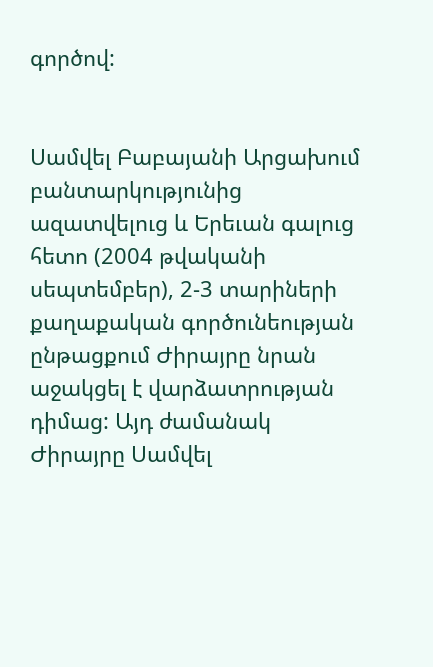գործով:


Սամվել Բաբայանի Արցախում բանտարկությունից ազատվելուց և Երեւան գալուց հետո (2004 թվականի սեպտեմբեր), 2-3 տարիների քաղաքական գործունեության ընթացքում Ժիրայրը նրան աջակցել է վարձատրության դիմաց: Այդ ժամանակ Ժիրայրը Սամվել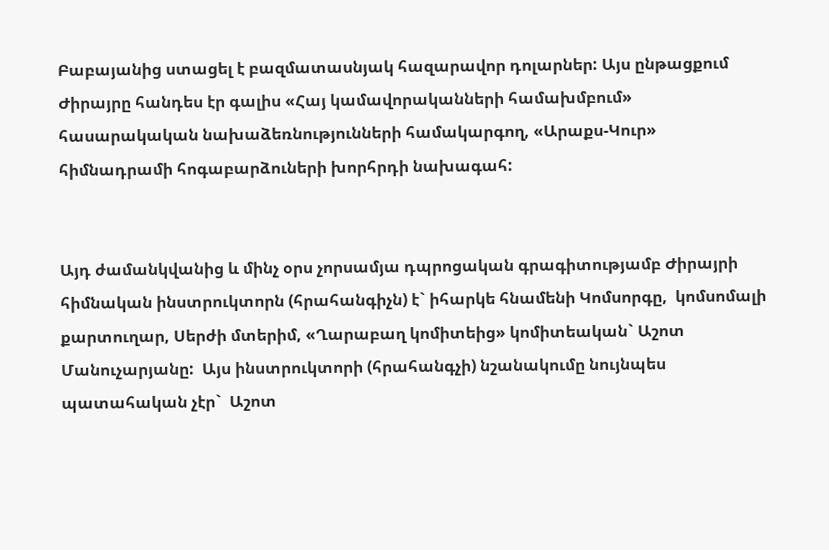Բաբայանից ստացել է բազմատասնյակ հազարավոր դոլարներ: Այս ընթացքում Ժիրայրը հանդես էր գալիս «Հայ կամավորականների համախմբում» հասարակական նախաձեռնությունների համակարգող, «Արաքս-Կուր» հիմնադրամի հոգաբարձուների խորհրդի նախագահ:


Այդ ժամանկվանից և մինչ օրս չորսամյա դպրոցական գրագիտությամբ Ժիրայրի հիմնական ինստրուկտորն (հրահանգիչն) է` իհարկե հնամենի Կոմսորգը,  կոմսոմալի քարտուղար, Սերժի մտերիմ, «Ղարաբաղ կոմիտեից» կոմիտեական` Աշոտ Մանուչարյանը:  Այս ինստրուկտորի (հրահանգչի) նշանակումը նույնպես պատահական չէր`  Աշոտ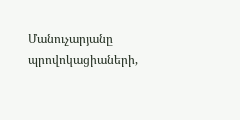Մանուչարյանը պրովոկացիաների,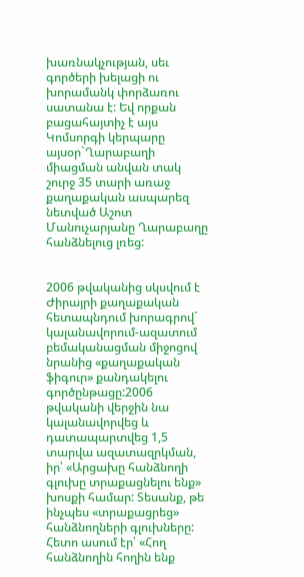խառնակչության, սեւ գործերի խելացի ու խորամանկ փորձառու սատանա է: Եվ որքան բացահայտիչ է այս Կոմսորգի կերպարը այսօր`Ղարաբաղի միացման անվան տակ շուրջ 35 տարի առաջ քաղաքական ասպարեզ նետված Աշոտ Մանուչարյանը Ղարաբաղը հանձնելուց լռեց:


2006 թվականից սկսվում է Ժիրայրի քաղաքական հետապնդում խորագրով` կալանավորում-ազատում բեմականացման միջոցով նրանից «քաղաքական ֆիգուր» քանդակելու գործընթացը:2006 թվականի վերջին նա կալանավորվեց և դատապարտվեց 1,5 տարվա ազատազրկման, իր՝ «Արցախը հանձնողի գլուխը տրաքացնելու ենք» խոսքի համար: Տեսանք, թե ինչպես «տրաքացրեց» հանձնողների գլուխները: Հետո ասում էր՝ «Հող հանձնողին հողին ենք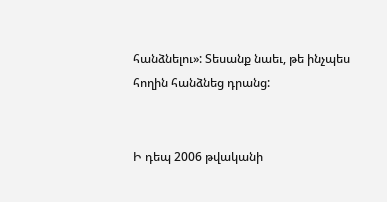հանձնելու»: Տեսանք նաեւ, թե ինչպես հողին հանձնեց դրանց:


Ի դեպ 2006 թվականի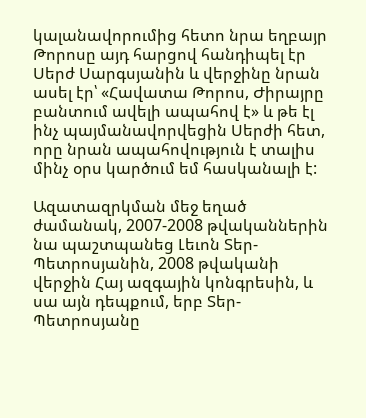կալանավորումից հետո նրա եղբայր Թորոսը այդ հարցով հանդիպել էր Սերժ Սարգսյանին և վերջինը նրան ասել էր՝ «Հավատա Թորոս, Ժիրայրը բանտում ավելի ապահով է» և թե էլ ինչ պայմանավորվեցին Սերժի հետ, որը նրան ապահովություն է տալիս մինչ օրս կարծում եմ հասկանալի է:

Ազատազրկման մեջ եղած ժամանակ, 2007-2008 թվականներին նա պաշտպանեց Լեւոն Տեր-Պետրոսյանին, 2008 թվականի վերջին Հայ ազգային կոնգրեսին, և սա այն դեպքում, երբ Տեր-Պետրոսյանը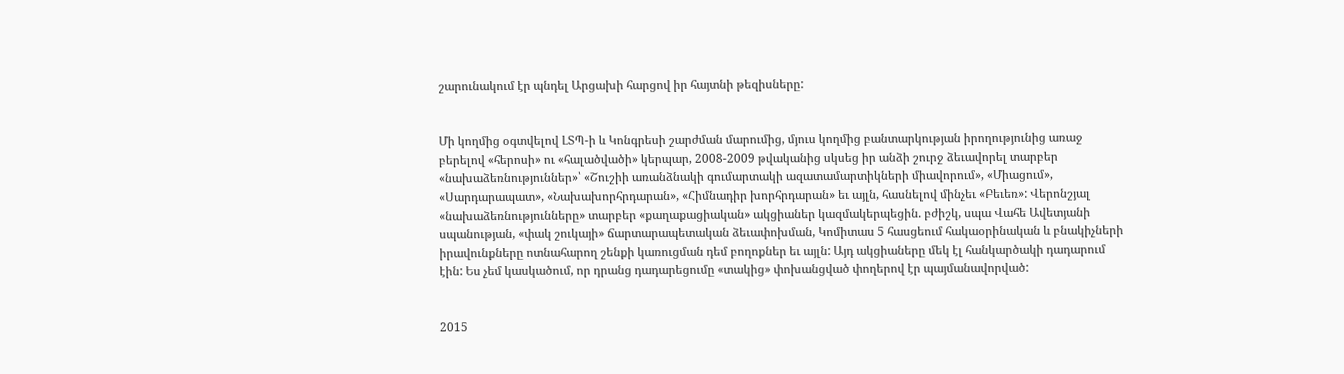շարունակում էր պնդել Արցախի հարցով իր հայտնի թեզիսները:


Մի կողմից օգտվելով ԼՏՊ-ի և Կոնգրեսի շարժման մարումից, մյուս կողմից բանտարկության իրողությունից առաջ բերելով «հերոսի» ու «հալածվածի» կերպար, 2008-2009 թվականից սկսեց իր անձի շուրջ ձեւավորել տարբեր «նախաձեռնություններ»՝ «Շուշիի առանձնակի գումարտակի ազատամարտիկների միավորում», «Միացում», «Սարդարապատ», «Նախախորհրդարան», «Հիմնադիր խորհրդարան» եւ այլն, հասնելով մինչեւ «Բեւեռ»: Վերոնշյալ «նախաձեռնությունները» տարբեր «քաղաքացիական» ակցիաներ կազմակերպեցին. բժիշկ, սպա Վահե Ավետյանի սպանության, «փակ շուկայի» ճարտարապետական ձեւափոխման, Կոմիտաս 5 հասցեում հակաօրինական և բնակիչների իրավունքները ոտնահարող շենքի կառուցման դեմ բողոքներ եւ այլն: Այդ ակցիաները մեկ էլ հանկարծակի դադարում էին: Ես չեմ կասկածում, որ դրանց դադարեցումը «տակից» փոխանցված փողերով էր պայմանավորված:


2015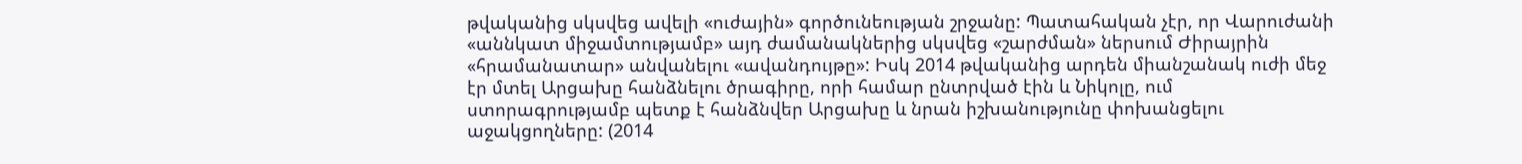թվականից սկսվեց ավելի «ուժային» գործունեության շրջանը: Պատահական չէր, որ Վարուժանի «աննկատ միջամտությամբ» այդ ժամանակներից սկսվեց «շարժման» ներսում Ժիրայրին «հրամանատար» անվանելու «ավանդույթը»: Իսկ 2014 թվականից արդեն միանշանակ ուժի մեջ էր մտել Արցախը հանձնելու ծրագիրը, որի համար ընտրված էին և Նիկոլը, ում ստորագրությամբ պետք է հանձնվեր Արցախը և նրան իշխանությունը փոխանցելու աջակցողները: (2014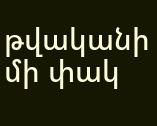թվականի մի փակ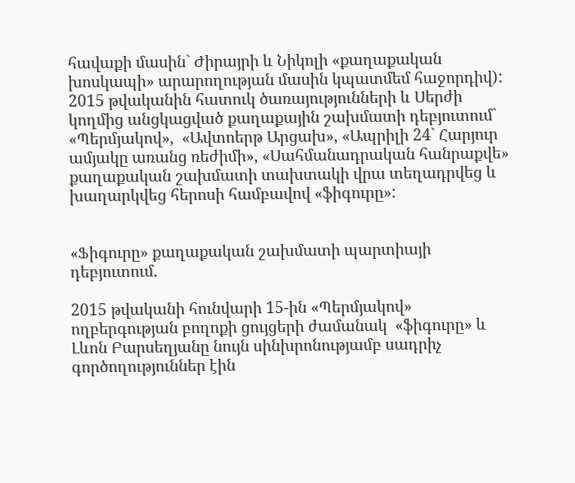հավաքի մասին` Ժիրայրի և Նիկոլի «քաղաքական խոսկապի» արարողության մասին կպատմեմ հաջորդիվ): 2015 թվականին հատուկ ծառայությունների և Սերժի կողմից անցկացված քաղաքային շախմատի դեբյուտում` «Պերմյակով»,  «Ավտոերթ Արցախ», «Ապրիլի 24` Հարյուր ամյակը առանց ռեժիմի», «Սահմանադրական հանրաքվե» քաղաքական շախմատի տախտակի վրա տեղադրվեց և խաղարկվեց հերոսի համբավով «ֆիգուրը»:


«Ֆիգուրը» քաղաքական շախմատի պարտիայի դեբյուտում.

2015 թվականի հունվարի 15-ին «Պերմյակով» ողբերգության բողոքի ցույցերի ժամանակ  «ֆիգուրը» և Լևոն Բարսեղյանը նույն սինխրոնությամբ սադրիչ գործողություններ էին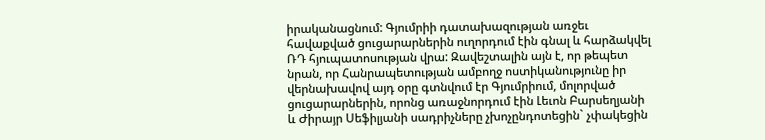իրականացնում: Գյումրիի դատախազության առջեւ հավաքված ցուցարարներին ուղորդում էին գնալ և հարձակվել ՌԴ հյուպատոսության վրա: Զավեշտալին այն է, որ թեպետ նրան, որ Հանրապետության ամբողջ ոստիկանությունը իր վերնախավով այդ օրը գտնվում էր Գյումրիում, մոլորված ցուցարարներին, որոնց առաջնորդում էին Լեւոն Բարսեղյանի և Ժիրայր Սեֆիլյանի սադրիչները չխոչընդոտեցին` չփակեցին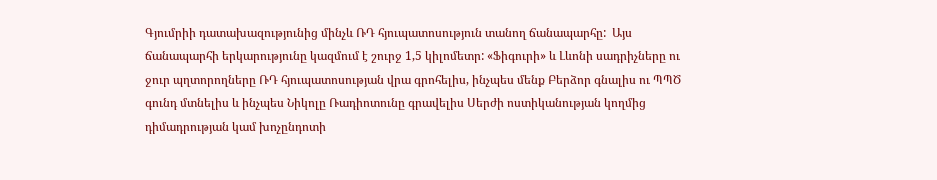Գյումրիի դատախազությունից մինչև ՌԴ հյուպատոսություն տանող ճանապարհը:  Այս ճանապարհի երկարությունը կազմում է շուրջ 1,5 կիլոմետր: «Ֆիգուրի» և Լևոնի սադրիչները ու ջուր պղտորողները ՌԴ հյուպատոսության վրա գրոհելիս, ինչպես մենք Բերձոր գնալիս ու ՊՊԾ գունդ մտնելիս և ինչպես Նիկոլը Ռադիոտունը գրավելիս Սերժի ոստիկանության կողմից դիմադրության կամ խոչընդոտի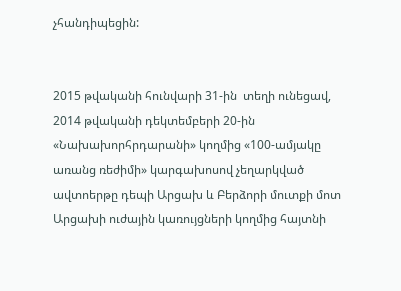չհանդիպեցին:


2015 թվականի հունվարի 31-ին  տեղի ունեցավ, 2014 թվականի դեկտեմբերի 20-ին «Նախախորհրդարանի» կողմից «100-ամյակը առանց ռեժիմի» կարգախոսով չեղարկված ավտոերթը դեպի Արցախ և Բերձորի մուտքի մոտ Արցախի ուժային կառույցների կողմից հայտնի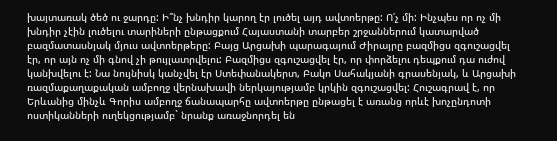խայտառակ ծեծ ու ջարդը: Ի՞նչ խնդիր կարող էր լուծել այդ ավտոերթը: Ո՛չ մի: Ինչպես որ ոչ մի խնդիր չէին լուծելու տարիների ընթացքում Հայաստանի տարբեր շրջաններում կատարված բազմատասնյակ մյուս ավտոերթերը: Բայց Արցախի պարագայում Ժիրայրը բազմիցս զգուշացվել էր, որ այն ոչ մի գնով չի թույլատրվելու: Բազմիցս զգուշացվել էր, որ փորձելու դեպքում դա ուժով կանխվելու է: Նա նույնիսկ կանչվել էր Ստեփանակերտ, Բակո Սահակյանի գրասենյակ, և Արցախի ռազմաքաղաքական ամբողջ վերնախավի ներկայությամբ կրկին զգուշացվել: Հուշագրավ է, որ Երևանից մինչև Գորիս ամբողջ ճանապարհը ավտոերթը ընթացել է առանց որևէ խոչընդոտի ոստիկանների ուղեկցությամբ` նրանք առաջնորդել են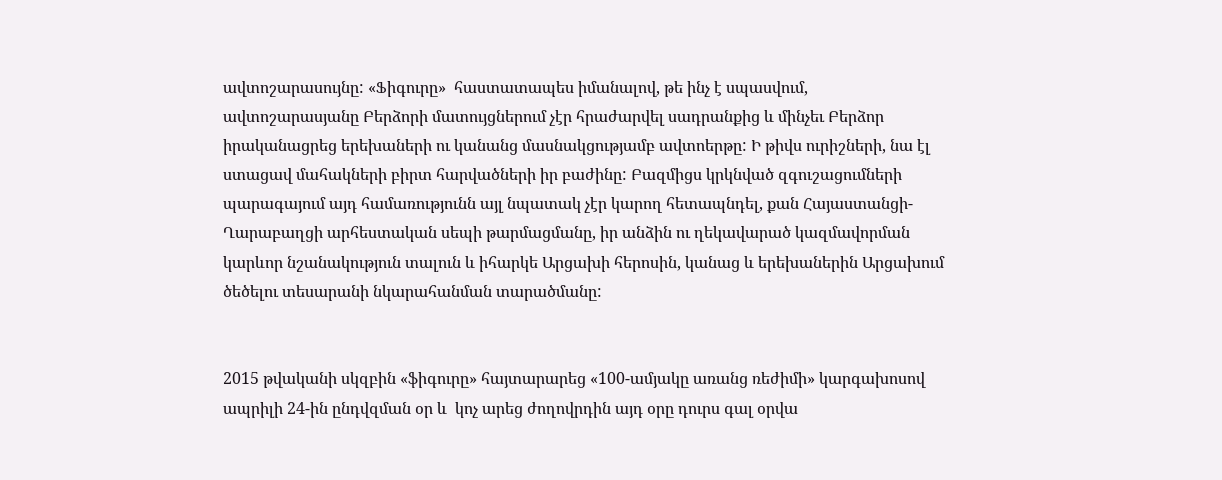ավտոշարասույնը: «Ֆիգուրը»  հաստատապես իմանալով, թե ինչ է սպասվում, ավտոշարասյանը Բերձորի մատույցներում չէր հրաժարվել սադրանքից և մինչեւ Բերձոր իրականացրեց երեխաների ու կանանց մասնակցությամբ ավտոերթը: Ի թիվս ուրիշների, նա էլ ստացավ մահակների բիրտ հարվածների իր բաժինը: Բազմիցս կրկնված զգուշացումների պարագայում այդ համառությունն այլ նպատակ չէր կարող հետապնդել, քան Հայաստանցի-Ղարաբաղցի արհեստական սեպի թարմացմանը, իր անձին ու ղեկավարած կազմավորման կարևոր նշանակություն տալուն և իհարկե Արցախի հերոսին, կանաց և երեխաներին Արցախում ծեծելու տեսարանի նկարահանման տարածմանը:


2015 թվականի սկզբին «ֆիգուրը» հայտարարեց «100-ամյակը առանց ռեժիմի» կարգախոսով ապրիլի 24-ին ընդվզման օր և  կոչ արեց ժողովրդին այդ օրը դուրս գալ օրվա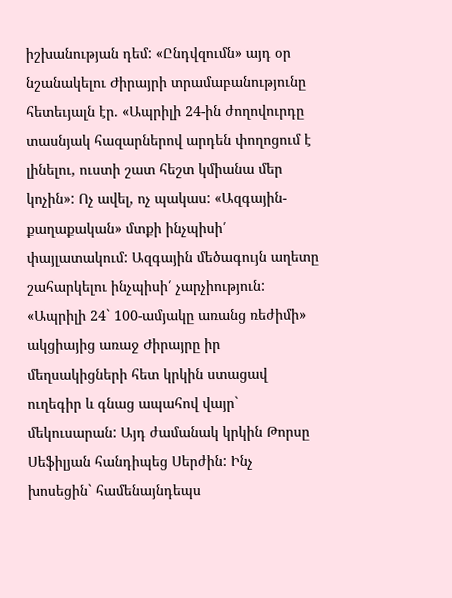իշխանության դեմ: «Ընդվզումն» այդ օր նշանակելու Ժիրայրի տրամաբանությունը հետեւյալն էր. «Ապրիլի 24-ին ժողովուրդը տասնյակ հազարներով արդեն փողոցում է լինելու, ուստի շատ հեշտ կմիանա մեր կոչին»: Ոչ ավել, ոչ պակաս: «Ազգային-քաղաքական» մտքի ինչպիսի՛ փայլատակում: Ազգային մեծագույն աղետը շահարկելու ինչպիսի՛ չարչիություն:  «Ապրիլի 24` 100-ամյակը առանց ռեժիմի» ակցիայից առաջ Ժիրայրը իր մեղսակիցների հետ կրկին ստացավ ուղեգիր և գնաց ապահով վայր` մեկուսարան: Այդ ժամանակ կրկին Թորսը Սեֆիլյան հանդիպեց Սերժին: Ինչ խոսեցին` համենայնդեպս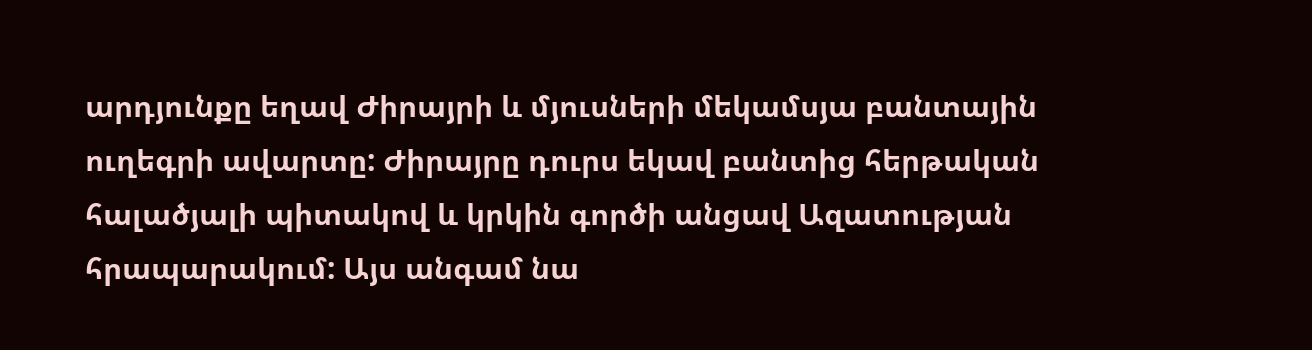արդյունքը եղավ Ժիրայրի և մյուսների մեկամսյա բանտային ուղեգրի ավարտը: Ժիրայրը դուրս եկավ բանտից հերթական  հալածյալի պիտակով և կրկին գործի անցավ Ազատության հրապարակում: Այս անգամ նա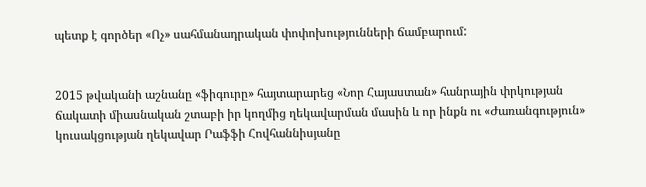պետք է գործեր «Ոչ» սահմանադրական փոփոխությունների ճամբարում:


2015 թվականի աշնանը «ֆիգուրը» հայտարարեց «Նոր Հայաստան» հանրային փրկության ճակատի միասնական շտաբի իր կողմից ղեկավարման մասին և որ ինքն ու «Ժառանգություն» կուսակցության ղեկավար Րաֆֆի Հովհաննիսյանը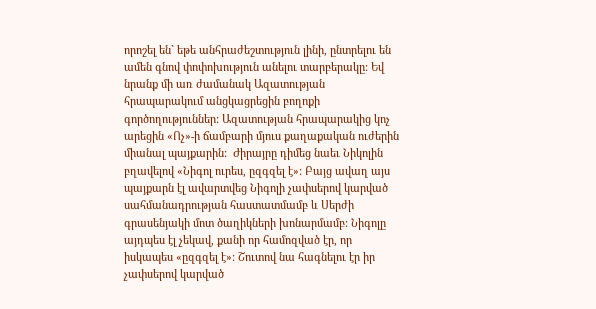որոշել են` եթե անհրաժեշտություն լինի, ընտրելու են ամեն գնով փոփոխություն անելու տարբերակը: Եվ նրանք մի առ ժամանակ Ազատության հրապարակում անցկացրեցին բողոքի գործողություններ: Ազատության հրապարակից կոչ արեցին «Ոչ»-ի ճամբարի մյուս քաղաքական ուժերին միանալ պայքարին:  Ժիրայրը դիմեց նաեւ Նիկոլին բղավելով «Նիգոլ ուրես, ըզգզել է»: Բայց ավաղ այս պայքարն էլ ավարտվեց Նիգոլի չափսերով կարված սահմանադրության հաստատմամբ և Սերժի գրասենյակի մոտ ծաղիկների խոնարմամբ: Նիգոլը այդպես էլ չեկավ, քանի որ համոզված էր, որ իսկապես «ըզգզել է»: Շուտով նա հագնելու էր իր չափսերով կարված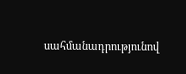սահմանադրությունով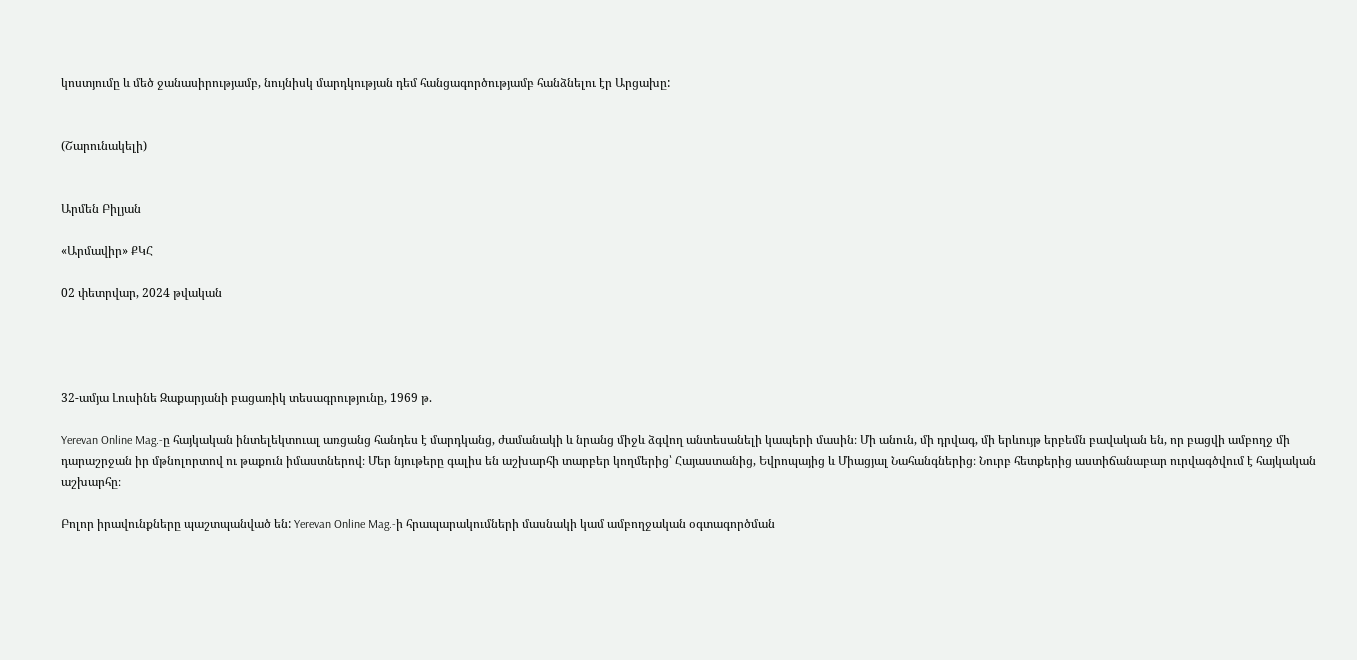կոստյումը և մեծ ջանասիրությամբ, նույնիսկ մարդկության դեմ հանցագործությամբ հանձնելու էր Արցախը:


(Շարունակելի)


Արմեն Բիլյան

«Արմավիր» ՔԿՀ

02 փետրվար, 2024 թվական




32-ամյա Լուսինե Զաքարյանի բացառիկ տեսագրությունը, 1969 թ.

Yerevan Online Mag.-ը հայկական ինտելեկտուալ առցանց հանդես է մարդկանց, ժամանակի և նրանց միջև ձգվող անտեսանելի կապերի մասին։ Մի անուն, մի դրվագ, մի երևույթ երբեմն բավական են, որ բացվի ամբողջ մի դարաշրջան իր մթնոլորտով ու թաքուն իմաստներով։ Մեր նյութերը գալիս են աշխարհի տարբեր կողմերից՝ Հայաստանից, Եվրոպայից և Միացյալ Նահանգներից։ Նուրբ հետքերից աստիճանաբար ուրվագծվում է հայկական աշխարհը։

Բոլոր իրավունքները պաշտպանված են: Yerevan Online Mag.-ի հրապարակումների մասնակի կամ ամբողջական օգտագործման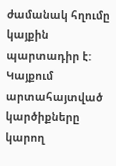ժամանակ հղումը կայքին պարտադիր է: Կայքում արտահայտված կարծիքները կարող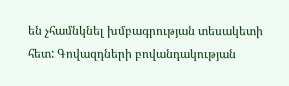են չհամնկնել խմբագրության տեսակետի հետ: Գովազդների բովանդակության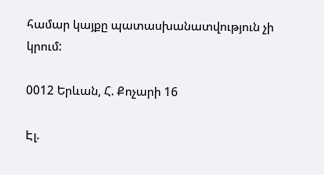համար կայքը պատասխանատվություն չի կրում:

0012 Երևան, Հ. Քոչարի 16

Էլ.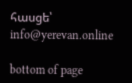հասցե՝ info@yerevan.online

bottom of page